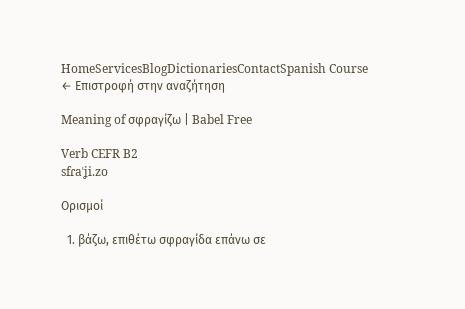HomeServicesBlogDictionariesContactSpanish Course
← Επιστροφή στην αναζήτηση

Meaning of σφραγίζω | Babel Free

Verb CEFR B2
sfɾaˈʝi.zo

Ορισμοί

  1. βάζω, επιθέτω σφραγίδα επάνω σε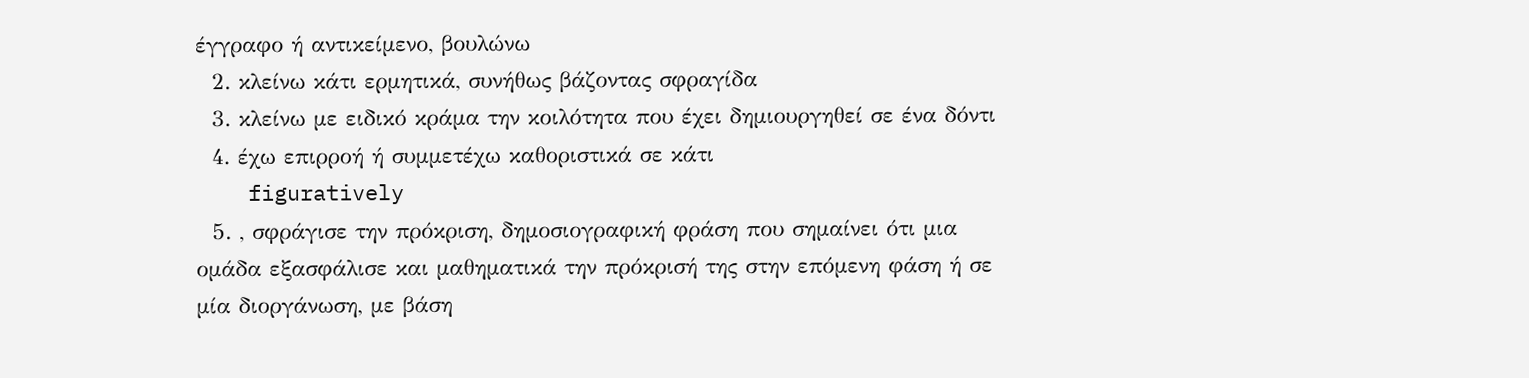έγγραφο ή αντικείμενο, βουλώνω
  2. κλείνω κάτι ερμητικά, συνήθως βάζοντας σφραγίδα
  3. κλείνω με ειδικό κράμα την κοιλότητα που έχει δημιουργηθεί σε ένα δόντι
  4. έχω επιρροή ή συμμετέχω καθοριστικά σε κάτι
    figuratively
  5. , σφράγισε την πρόκριση, δημοσιογραφική φράση που σημαίνει ότι μια ομάδα εξασφάλισε και μαθηματικά την πρόκρισή της στην επόμενη φάση ή σε μία διοργάνωση, με βάση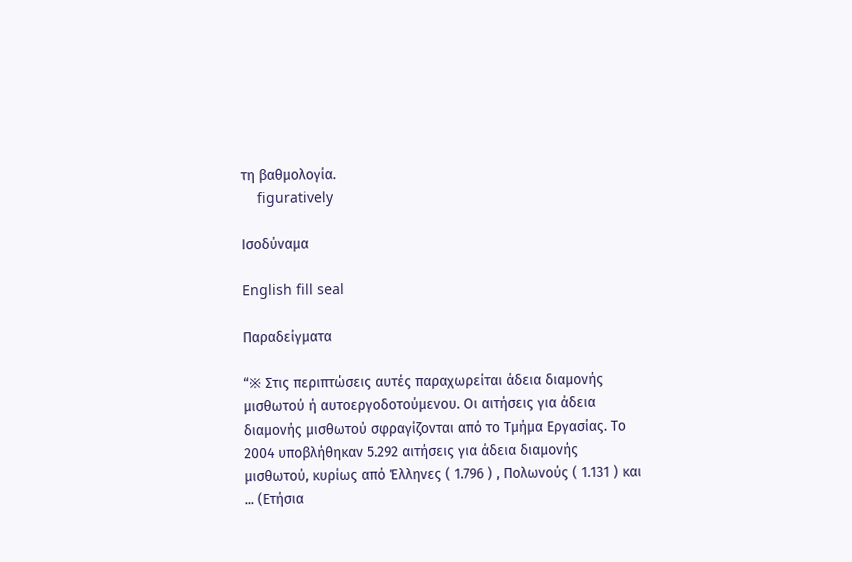τη βαθμολογία.
    figuratively

Ισοδύναμα

English fill seal

Παραδείγματα

“※ Στις περιπτώσεις αυτές παραχωρείται άδεια διαμονής μισθωτού ή αυτοεργοδοτούμενου. Οι αιτήσεις για άδεια διαμονής μισθωτού σφραγίζονται από το Τμήμα Εργασίας. Το 2004 υποβλήθηκαν 5.292 αιτήσεις για άδεια διαμονής μισθωτού, κυρίως από Έλληνες ( 1.796 ) , Πολωνούς ( 1.131 ) και ... (Ετήσια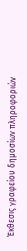Έκθεσις γραφείου δημοσίων πληροφοριών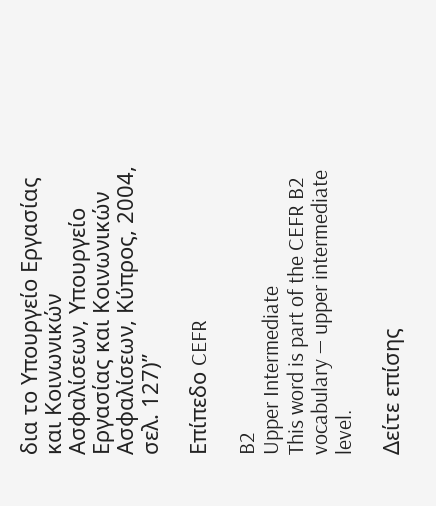δια το Υπουργείο Εργασίας και Κοινωνικών Ασφαλίσεων, Υπουργείο Εργασίας και Κοινωνικών Ασφαλίσεων, Κύπρος, 2004, σελ. 127)”

Επίπεδο CEFR

B2
Upper Intermediate
This word is part of the CEFR B2 vocabulary — upper intermediate level.

Δείτε επίσης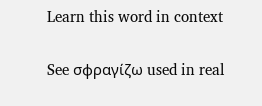Learn this word in context

See σφραγίζω used in real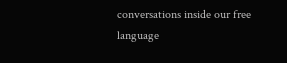conversations inside our free language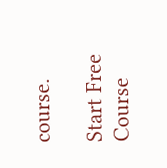course.

Start Free Course